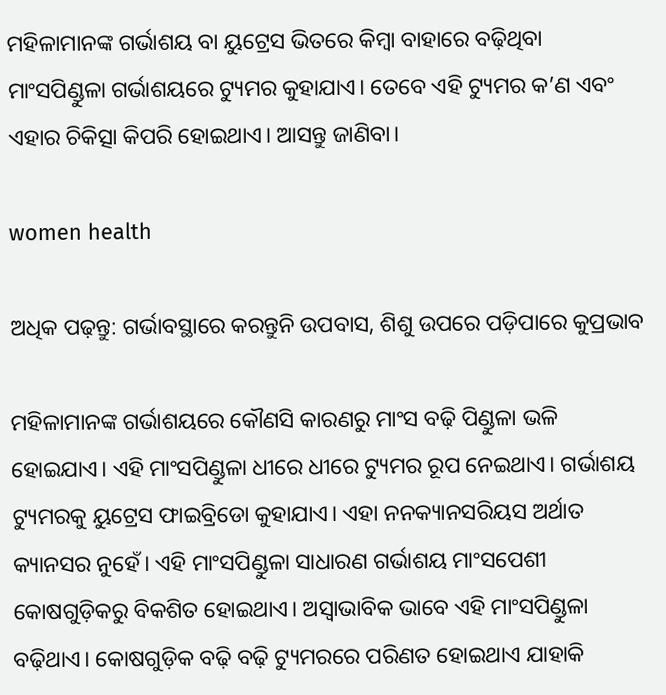ମହିଳାମାନଙ୍କ ଗର୍ଭାଶୟ ବା ୟୁଟ୍ରେସ ଭିତରେ କିମ୍ବା ବାହାରେ ବଢ଼ିଥିବା ମାଂସପିଣ୍ଡୁଳା ଗର୍ଭାଶୟରେ ଟ୍ୟୁମର କୁହାଯାଏ। ତେବେ ଏହି ଟ୍ୟୁମର କ’ଣ ଏବଂ ଏହାର ଚିକିତ୍ସା କିପରି ହୋଇଥାଏ। ଆସନ୍ତୁ ଜାଣିବା।

women health

ଅଧିକ ପଢ଼ନ୍ତୁ: ଗର୍ଭାବସ୍ଥାରେ କରନ୍ତୁନି ଉପବାସ, ଶିଶୁ ଉପରେ ପଡ଼ିପାରେ କୁପ୍ରଭାବ

ମହିଳାମାନଙ୍କ ଗର୍ଭାଶୟରେ କୌଣସି କାରଣରୁ ମାଂସ ବଢ଼ି ପିଣ୍ଡୁଳା ଭଳି ହୋଇଯାଏ। ଏହି ମାଂସପିଣ୍ଡୁଳା ଧୀରେ ଧୀରେ ଟ୍ୟୁମର ରୂପ ନେଇଥାଏ। ଗର୍ଭାଶୟ ଟ୍ୟୁମରକୁ ୟୁଟ୍ରେସ ଫାଇବ୍ରିଡୋ କୁହାଯାଏ। ଏହା ନନକ୍ୟାନସରିୟସ ଅର୍ଥାତ କ୍ୟାନସର ନୁହେଁ। ଏହି ମାଂସପିଣ୍ଡୁଳା ସାଧାରଣ ଗର୍ଭାଶୟ ମାଂସପେଶୀ କୋଷଗୁଡ଼ିକରୁ ବିକଶିତ ହୋଇଥାଏ। ଅସ୍ୱାଭାବିକ ଭାବେ ଏହି ମାଂସପିଣ୍ଡୁଳା ବଢ଼ିଥାଏ। କୋଷଗୁଡ଼ିକ ବଢ଼ି ବଢ଼ି ଟ୍ୟୁମରରେ ପରିଣତ ହୋଇଥାଏ ଯାହାକି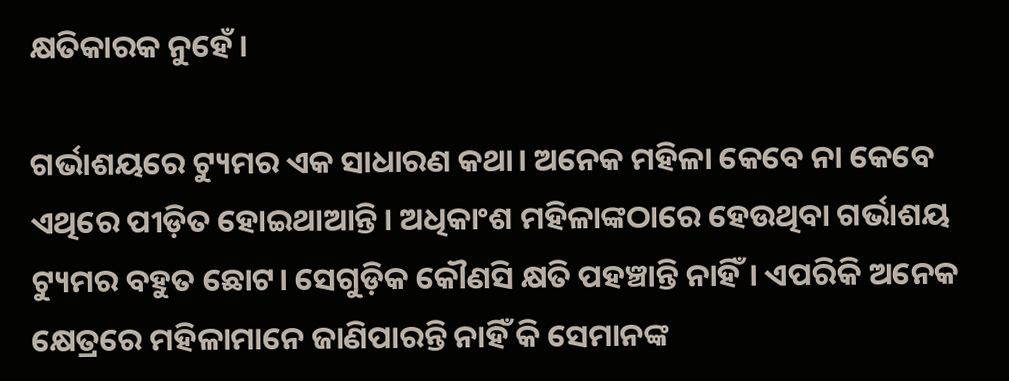କ୍ଷତିକାରକ ନୁହେଁ।

ଗର୍ଭାଶୟରେ ଟ୍ୟୁମର ଏକ ସାଧାରଣ କଥା। ଅନେକ ମହିଳା କେବେ ନା କେବେ ଏଥିରେ ପୀଡ଼ିତ ହୋଇଥାଆନ୍ତି। ଅଧିକାଂଶ ମହିଳାଙ୍କଠାରେ ହେଉଥିବା ଗର୍ଭାଶୟ ଟ୍ୟୁମର ବହୁତ ଛୋଟ। ସେଗୁଡ଼ିକ କୌଣସି କ୍ଷତି ପହଞ୍ଚାନ୍ତି ନାହିଁ। ଏପରିକି ଅନେକ କ୍ଷେତ୍ରରେ ମହିଳାମାନେ ଜାଣିପାରନ୍ତି ନାହିଁ କି ସେମାନଙ୍କ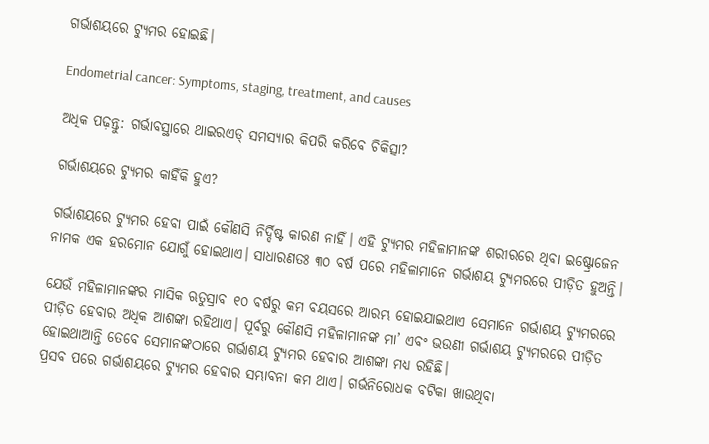ଗର୍ଭାଶୟରେ ଟ୍ୟୁମର ହୋଇଛି।

Endometrial cancer: Symptoms, staging, treatment, and causes

ଅଧିକ ପଢ଼ନ୍ତୁ: ଗର୍ଭାବସ୍ଥାରେ ଥାଇରଏଡ୍ ସମସ୍ୟାର କିପରି କରିବେ ଚିକିତ୍ସା?

ଗର୍ଭାଶୟରେ ଟ୍ୟୁମର କାହିଁକି ହୁଏ?

ଗର୍ଭାଶୟରେ ଟ୍ୟୁମର ହେବା ପାଇଁ କୌଣସି ନିର୍ଦ୍ଦିଷ୍ଟ କାରଣ ନାହିଁ। ଏହି ଟ୍ୟୁମର ମହିଳାମାନଙ୍କ ଶରୀରରେ ଥିବା ଇଷ୍ଟ୍ରୋଜେନ ନାମକ ଏକ ହରମୋନ ଯୋଗୁଁ ହୋଇଥାଏ। ସାଧାରଣତଃ ୩୦ ବର୍ଷ ପରେ ମହିଳାମାନେ ଗର୍ଭାଶୟ ଟ୍ୟୁମରରେ ପୀଡ଼ିତ ହୁଅନ୍ତି।

ଯେଉଁ ମହିଳାମାନଙ୍କର ମାସିକ ଋତୁସ୍ରାବ ୧୦ ବର୍ଷରୁ କମ ବୟସରେ ଆରମ୍ଭ ହୋଇଯାଇଥାଏ ସେମାନେ ଗର୍ଭାଶୟ ଟ୍ୟୁମରରେ ପୀଡ଼ିତ ହେବାର ଅଧିକ ଆଶଙ୍କା ରହିଥାଏ। ପୂର୍ବରୁ କୌଣସି ମହିଳାମାନଙ୍କ ମା’ ଏବଂ ଭଉଣୀ ଗର୍ଭାଶୟ ଟ୍ୟୁମରରେ ପୀଡ଼ିତ ହୋଇଥାଆନ୍ତି ତେବେ ସେମାନଙ୍କଠାରେ ଗର୍ଭାଶୟ ଟ୍ୟୁମର ହେବାର ଆଶଙ୍କା ମଧ୍ୟ ରହିଛି।
ପ୍ରସବ ପରେ ଗର୍ଭାଶୟରେ ଟ୍ୟୁମର ହେବାର ସମ୍ଭାବନା କମ ଥାଏ। ଗର୍ଭନିରୋଧକ ବଟିକା ଖାଉଥିବା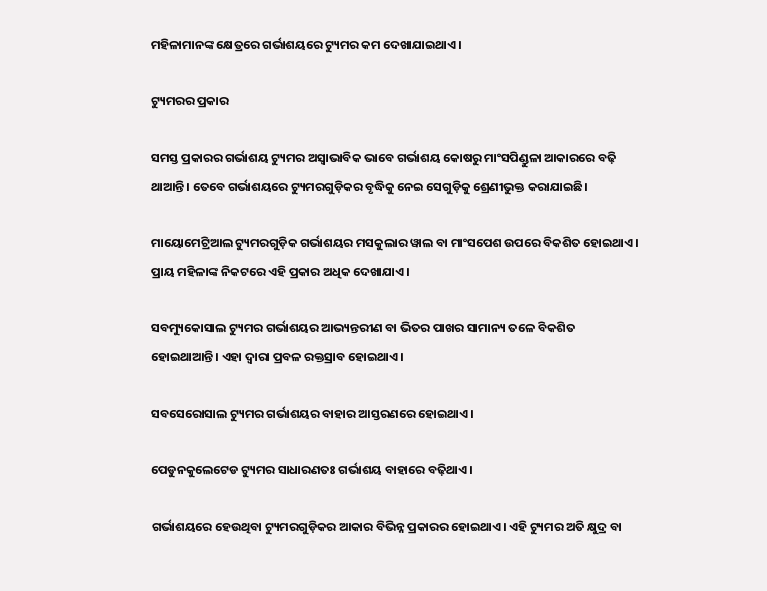ମହିଳାମାନଙ୍କ କ୍ଷେତ୍ରରେ ଗର୍ଭାଶୟରେ ଟ୍ୟୁମର କମ ଦେଖାଯାଇଥାଏ।

ଟ୍ୟୁମରର ପ୍ରକାର

ସମସ୍ତ ପ୍ରକାରର ଗର୍ଭାଶୟ ଟ୍ୟୁମର ଅସ୍ୱାଭାବିକ ଭାବେ ଗର୍ଭାଶୟ କୋଷରୁ ମାଂସପିଣ୍ଡୁଳା ଆକାରରେ ବଢ଼ି ଥାଆନ୍ତି। ତେବେ ଗର୍ଭାଶୟରେ ଟ୍ୟୁମରଗୁଡ଼ିକର ବୃଦ୍ଧିକୁ ନେଇ ସେଗୁଡ଼ିକୁ ଶ୍ରେଣୀଭୁକ୍ତ କରାଯାଇଛି।

ମାୟୋମେଟ୍ରିଆଲ ଟ୍ୟୁମରଗୁଡ଼ିକ ଗର୍ଭାଶୟର ମସକୁଲାର ୱାଲ ବା ମାଂସପେଶ ଉପରେ ବିକଶିତ ହୋଇଥାଏ। ପ୍ରାୟ ମହିଳାଙ୍କ ନିକଟରେ ଏହି ପ୍ରକାର ଅଧିକ ଦେଖାଯାଏ।

ସବମ୍ୟୁକୋସାଲ ଟ୍ୟୁମର ଗର୍ଭାଶୟର ଆଭ୍ୟନ୍ତରୀଣ ବା ଭିତର ପାଖର ସାମାନ୍ୟ ତଳେ ବିକଶିତ ହୋଇଥାଆନ୍ତି। ଏହା ଦ୍ୱାରା ପ୍ରବଳ ରକ୍ତସ୍ରାବ ହୋଇଥାଏ।

ସବସେରୋସାଲ ଟ୍ୟୁମର ଗର୍ଭାଶୟର ବାହାର ଆସ୍ତରଣରେ ହୋଇଥାଏ।

ପେଡୁନକୁଲେଟେଡ ଟ୍ୟୁମର ସାଧାରଣତଃ ଗର୍ଭାଶୟ ବାହାରେ ବଢ଼ିଥାଏ।

ଗର୍ଭାଶୟରେ ହେଉଥିବା ଟ୍ୟୁମରଗୁଡ଼ିକର ଆକାର ବିଭିନ୍ନ ପ୍ରକାରର ହୋଇଥାଏ। ଏହି ଟ୍ୟୁମର ଅତି କ୍ଷୁଦ୍ର ବା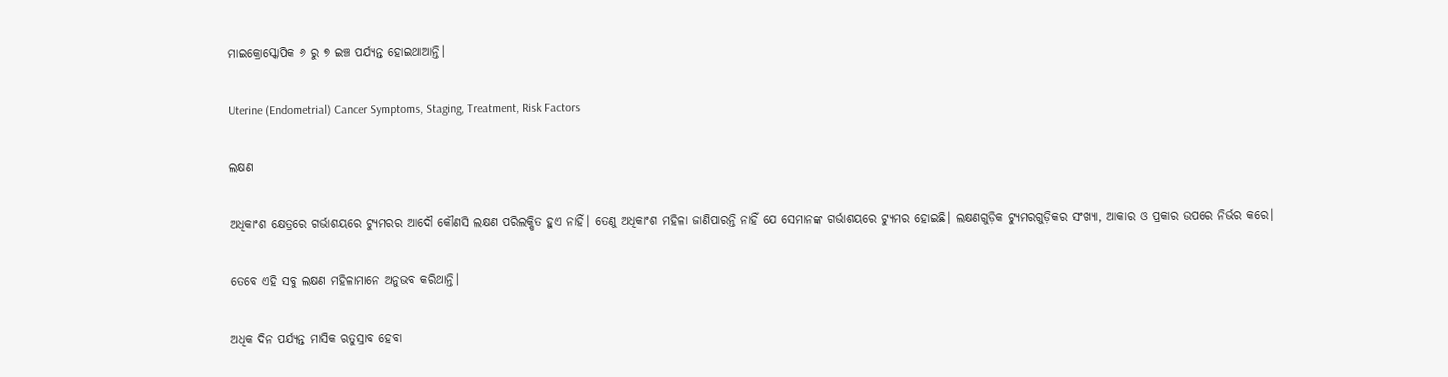ମାଇକ୍ରୋସ୍କୋପିକ ୬ ରୁ ୭ ଇଞ୍ଚ ପର୍ଯ୍ୟନ୍ତ ହୋଇଥାଆନ୍ତି।

Uterine (Endometrial) Cancer Symptoms, Staging, Treatment, Risk Factors

ଲକ୍ଷଣ

ଅଧିକାଂଶ କ୍ଷେତ୍ରରେ ଗର୍ଭାଶୟରେ ଟ୍ୟୁମରର ଆଦୌ କୌଣସି ଲକ୍ଷଣ ପରିଲକ୍ଷିତ ହୁଏ ନାହିଁ। ତେଣୁ ଅଧିକାଂଶ ମହିଳା ଜାଣିପାରନ୍ତି ନାହିଁ ଯେ ସେମାନଙ୍କ ଗର୍ଭାଶୟରେ ଟ୍ୟୁମର ହୋଇଛି। ଲକ୍ଷଣଗୁଡ଼ିକ ଟ୍ୟୁମରଗୁଡ଼ିକର ସଂଖ୍ୟା, ଆକାର ଓ ପ୍ରକାର ଉପରେ ନିର୍ଭର କରେ।

ତେବେ ଏହି ସବୁ ଲକ୍ଷଣ ମହିଳାମାନେ ଅନୁଭବ କରିଥାନ୍ତି।

ଅଧିକ ଦିନ ପର୍ଯ୍ୟନ୍ତ ମାସିକ ଋତୁସ୍ରାବ ହେବା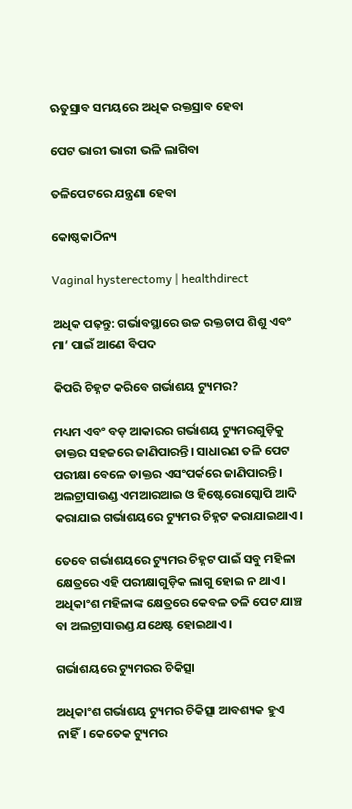ଋତୁସ୍ରାବ ସମୟରେ ଅଧିକ ରକ୍ତସ୍ରାବ ହେବା

ପେଟ ଭାରୀ ଭାରୀ ଭଳି ଲାଗିବା

ତଳିପେଟରେ ଯନ୍ତ୍ରଣା ହେବା

କୋଷ୍ଠକାଠିନ୍ୟ

Vaginal hysterectomy | healthdirect

ଅଧିକ ପଢ଼ନ୍ତୁ: ଗର୍ଭାବସ୍ଥାରେ ଉଚ୍ଚ ରକ୍ତଚାପ ଶିଶୁ ଏବଂ ମା’ ପାଇଁ ଆଣେ ବିପଦ

କିପରି ଚିହ୍ନଟ କରିବେ ଗର୍ଭାଶୟ ଟ୍ୟୁମର?

ମଧ୍ୟମ ଏବଂ ବଡ଼ ଆକାରର ଗର୍ଭାଶୟ ଟ୍ୟୁମରଗୁଡ଼ିକୁ ଡାକ୍ତର ସହଜରେ ଜାଣିପାରନ୍ତି। ସାଧାରଣ ତଳି ପେଟ ପରୀକ୍ଷା ବେଳେ ଡାକ୍ତର ଏସଂପର୍କରେ ଜାଣିପାରନ୍ତି। ଅଲଟ୍ରାସାଉଣ୍ଡ ଏମଆରଆଇ ଓ ହିଷ୍ଟେରୋସ୍କୋପି ଆଦି କରାଯାଇ ଗର୍ଭାଶୟରେ ଟ୍ୟୁମର ଚିହ୍ନଟ କରାଯାଇଥାଏ।

ତେବେ ଗର୍ଭାଶୟରେ ଟ୍ୟୁମର ଚିହ୍ନଟ ପାଇଁ ସବୁ ମହିଳା କ୍ଷେତ୍ରରେ ଏହି ପରୀକ୍ଷାଗୁଡ଼ିକ ଲାଗୁ ହୋଇ ନ ଥାଏ। ଅଧିକାଂଶ ମହିଳାଙ୍କ କ୍ଷେତ୍ରରେ କେବଳ ତଳି ପେଟ ଯାଞ୍ଚ ବା ଅଲଟ୍ରାସାଉଣ୍ଡ ଯଥେଷ୍ଟ ହୋଇଥାଏ।

ଗର୍ଭାଶୟରେ ଟ୍ୟୁମରର ଚିକିତ୍ସା

ଅଧିକାଂଶ ଗର୍ଭାଶୟ ଟ୍ୟୁମର ଚିକିତ୍ସା ଆବଶ୍ୟକ ହୁଏ ନାହିଁ। କେତେକ ଟ୍ୟୁମର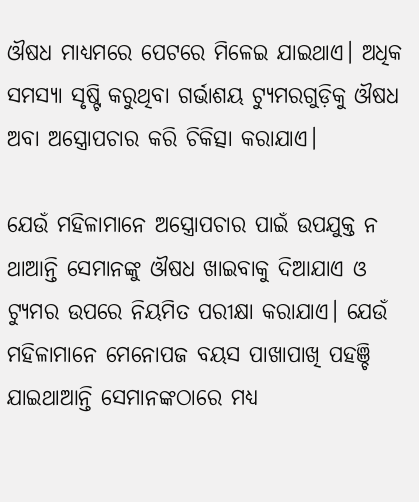ଔଷଧ ମାଧ୍ୟମରେ ପେଟରେ ମିଳେଇ ଯାଇଥାଏ। ଅଧିକ ସମସ୍ୟା ସୃଷ୍ଟି କରୁଥିବା ଗର୍ଭାଶୟ ଟ୍ୟୁମରଗୁଡ଼ିକୁ ଔଷଧ ଅବା ଅସ୍ତ୍ରୋପଚାର କରି ଚିକିତ୍ସା କରାଯାଏ।

ଯେଉଁ ମହିଳାମାନେ ଅସ୍ତ୍ରୋପଚାର ପାଇଁ ଉପଯୁକ୍ତ ନ ଥାଆନ୍ତି ସେମାନଙ୍କୁ ଔଷଧ ଖାଇବାକୁ ଦିଆଯାଏ ଓ ଟ୍ୟୁମର ଉପରେ ନିୟମିତ ପରୀକ୍ଷା କରାଯାଏ। ଯେଉଁ ମହିଳାମାନେ ମେନୋପଜ ବୟସ ପାଖାପାଖି ପହଞ୍ଚି ଯାଇଥାଆନ୍ତି ସେମାନଙ୍କଠାରେ ମଧ୍ୟ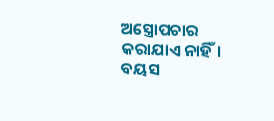ଅସ୍ତ୍ରୋପଚାର କରାଯାଏ ନାହିଁ।
ବୟସ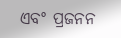ଏବଂ ପ୍ରଜନନ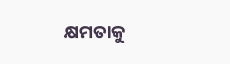କ୍ଷମତାକୁ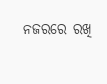ନଜରରେ ରଖି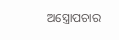ଅସ୍ତ୍ରୋପଚାର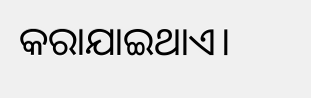କରାଯାଇଥାଏ।